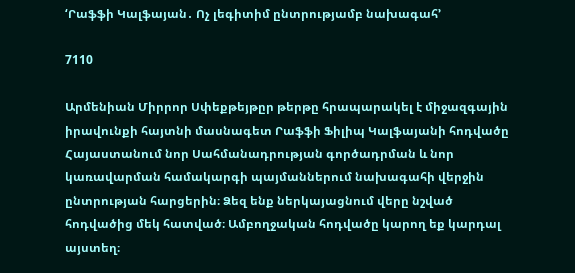‘Րաֆֆի Կալֆայան․ Ոչ լեգիտիմ ընտրությամբ նախագահ’

7110

Արմենիան Միրրոր Սփեքթեյթըր թերթը հրապարակել է միջազգային իրավունքի հայտնի մասնագետ Րաֆֆի Ֆիլիպ Կալֆայանի հոդվածը Հայաստանում նոր Սահմանադրության գործադրման և նոր կառավարման համակարգի պայմաններում նախագահի վերջին ընտրության հարցերին։ Ձեզ ենք ներկայացնում վերը նշված հոդվածից մեկ հատված։ Ամբողջական հոդվածը կարող եք կարդալ այստեղ։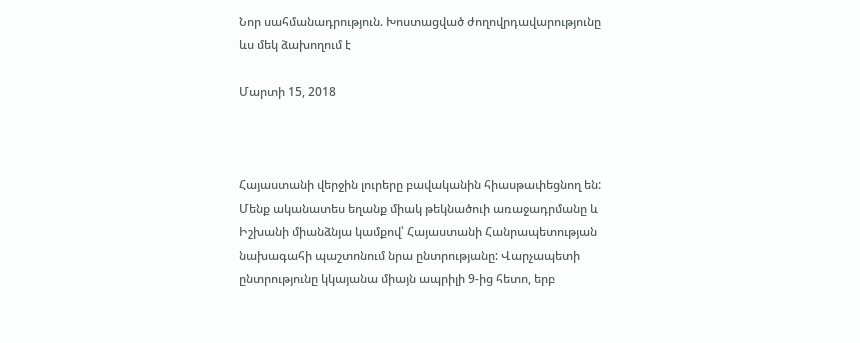Նոր սահմանադրություն. Խոստացված ժողովրդավարությունը ևս մեկ ձախողում է

Մարտի 15, 2018



Հայաստանի վերջին լուրերը բավականին հիասթափեցնող են: Մենք ականատես եղանք միակ թեկնածուի առաջադրմանը և Իշխանի միանձնյա կամքով՝ Հայաստանի Հանրապետության նախագահի պաշտոնում նրա ընտրությանը: Վարչապետի ընտրությունը կկայանա միայն ապրիլի 9-ից հետո, երբ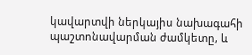կավարտվի ներկայիս նախագահի պաշտոնավարման ժամկետը, և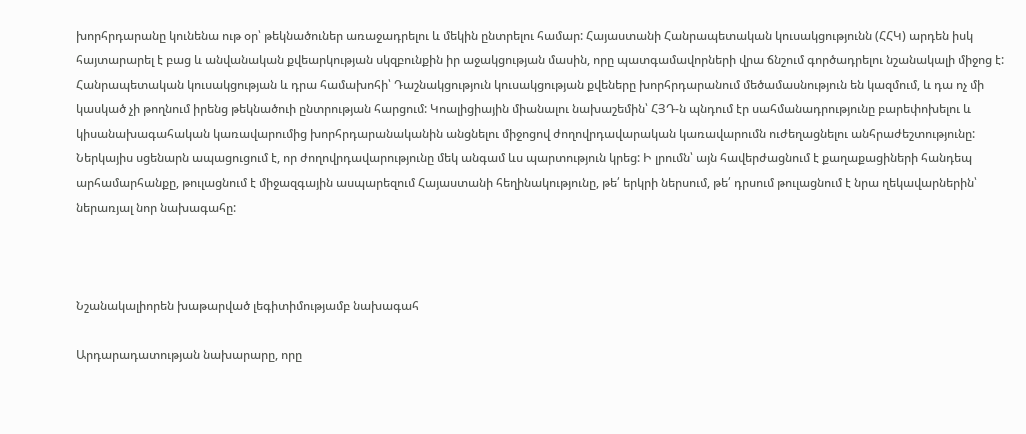խորհրդարանը կունենա ութ օր՝ թեկնածուներ առաջադրելու և մեկին ընտրելու համար: Հայաստանի Հանրապետական կուսակցությունն (ՀՀԿ) արդեն իսկ հայտարարել է բաց և անվանական քվեարկության սկզբունքին իր աջակցության մասին, որը պատգամավորների վրա ճնշում գործադրելու նշանակալի միջոց է: Հանրապետական կուսակցության և դրա համախոհի՝ Դաշնակցություն կուսակցության քվեները խորհրդարանում մեծամասնություն են կազմում, և դա ոչ մի կասկած չի թողնում իրենց թեկնածուի ընտրության հարցում: Կոալիցիային միանալու նախաշեմին՝ ՀՅԴ-ն պնդում էր սահմանադրությունը բարեփոխելու և կիսանախագահական կառավարումից խորհրդարանականին անցնելու միջոցով ժողովրդավարական կառավարումն ուժեղացնելու անհրաժեշտությունը: Ներկայիս սցենարն ապացուցում է, որ ժողովրդավարությունը մեկ անգամ ևս պարտություն կրեց: Ի լրումն՝ այն հավերժացնում է քաղաքացիների հանդեպ արհամարհանքը, թուլացնում է միջազգային ասպարեզում Հայաստանի հեղինակությունը, թե՛ երկրի ներսում, թե՛ դրսում թուլացնում է նրա ղեկավարներին՝ ներառյալ նոր նախագահը:



Նշանակալիորեն խաթարված լեգիտիմությամբ նախագահ

Արդարադատության նախարարը, որը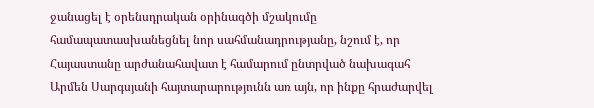ջանացել է օրենսդրական օրինագծի մշակումը համապատասխանեցնել նոր սահմանադրությանը, նշում է, որ Հայաստանը արժանահավատ է համարում ընտրված նախագահ Արմեն Սարգսյանի հայտարարությունն առ այն, որ ինքը հրաժարվել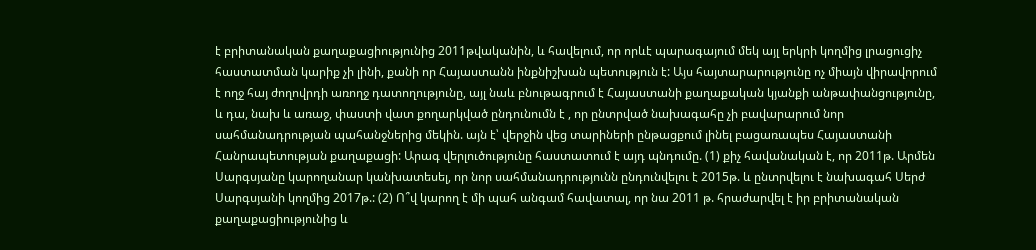է բրիտանական քաղաքացիությունից 2011թվականին, և հավելում, որ որևէ պարագայում մեկ այլ երկրի կողմից լրացուցիչ հաստատման կարիք չի լինի, քանի որ Հայաստանն ինքնիշխան պետություն է: Այս հայտարարությունը ոչ միայն վիրավորում է ողջ հայ ժողովրդի առողջ դատողությունը, այլ նաև բնութագրում է Հայաստանի քաղաքական կյանքի անթափանցությունը, և դա, նախ և առաջ, փաստի վատ քողարկված ընդունումն է , որ ընտրված նախագահը չի բավարարում նոր սահմանադրության պահանջներից մեկին. այն է՝ վերջին վեց տարիների ընթացքում լինել բացառապես Հայաստանի Հանրապետության քաղաքացի: Արագ վերլուծությունը հաստատում է այդ պնդումը. (1) քիչ հավանական է, որ 2011թ. Արմեն Սարգսյանը կարողանար կանխատեսել, որ նոր սահմանադրությունն ընդունվելու է 2015թ. և ընտրվելու է նախագահ Սերժ Սարգսյանի կողմից 2017թ.: (2) Ո՞վ կարող է մի պահ անգամ հավատալ, որ նա 2011 թ. հրաժարվել է իր բրիտանական քաղաքացիությունից և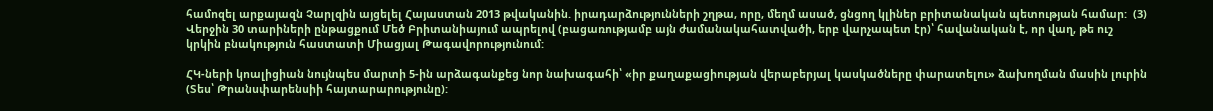համոզել արքայազն Չարլզին այցելել Հայաստան 2013 թվականին. իրադարձությունների շղթա, որը, մեղմ ասած, ցնցող կլիներ բրիտանական պետության համար:  (3) Վերջին 30 տարիների ընթացքում Մեծ Բրիտանիայում ապրելով (բացառությամբ այն ժամանակահատվածի, երբ վարչապետ էր)՝ հավանական է, որ վաղ, թե ուշ կրկին բնակություն հաստատի Միացյալ Թագավորությունում:

ՀԿ-ների կոալիցիան նույնպես մարտի 5-ին արձագանքեց նոր նախագահի՝ «իր քաղաքացիության վերաբերյալ կասկածները փարատելու» ձախողման մասին լուրին (Տես՝ Թրանսփարենսիի հայտարարությունը):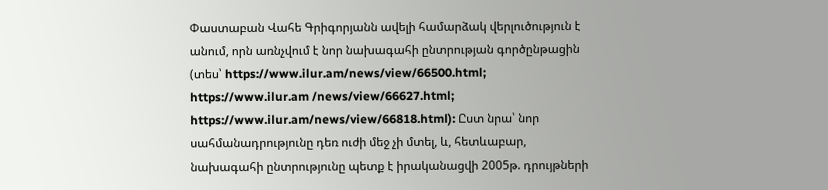Փաստաբան Վահե Գրիգորյանն ավելի համարձակ վերլուծություն է անում, որն առնչվում է նոր նախագահի ընտրության գործընթացին (տես՝ https://www.ilur.am/news/view/66500.html; https://www.ilur.am /news/view/66627.html; https://www.ilur.am/news/view/66818.html): Ըստ նրա՝ նոր սահմանադրությունը դեռ ուժի մեջ չի մտել, և, հետևաբար, նախագահի ընտրությունը պետք է իրականացվի 2005թ. դրույթների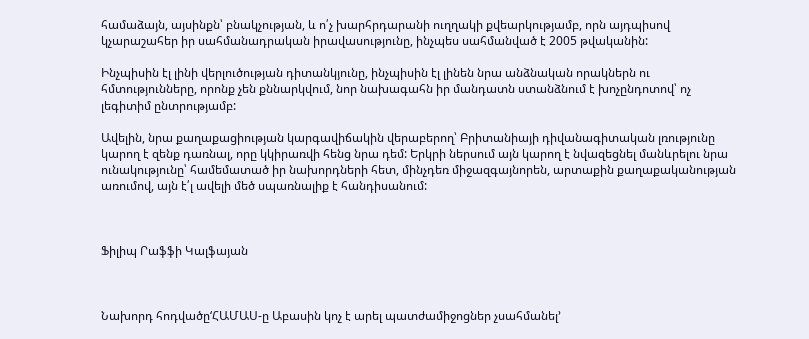համաձայն, այսինքն՝ բնակչության, և ո՛չ խարհրդարանի ուղղակի քվեարկությամբ, որն այդպիսով կչարաշահեր իր սահմանադրական իրավասությունը, ինչպես սահմանված է 2005 թվականին:

Ինչպիսին էլ լինի վերլուծության դիտանկյունը, ինչպիսին էլ լինեն նրա անձնական որակներն ու հմտությունները, որոնք չեն քննարկվում, նոր նախագահն իր մանդատն ստանձնում է խոչընդոտով՝ ոչ լեգիտիմ ընտրությամբ:

Ավելին, նրա քաղաքացիության կարգավիճակին վերաբերող՝ Բրիտանիայի դիվանագիտական լռությունը կարող է զենք դառնալ, որը կկիրառվի հենց նրա դեմ: Երկրի ներսում այն կարող է նվազեցնել մանևրելու նրա ունակությունը՝ համեմատած իր նախորդների հետ, մինչդեռ միջազգայնորեն, արտաքին քաղաքականության առումով, այն է՛լ ավելի մեծ սպառնալիք է հանդիսանում:



Ֆիլիպ Րաֆֆի Կալֆայան



Նախորդ հոդվածը‘ՀԱՄԱՍ-ը Աբասին կոչ է արել պատժամիջոցներ չսահմանել’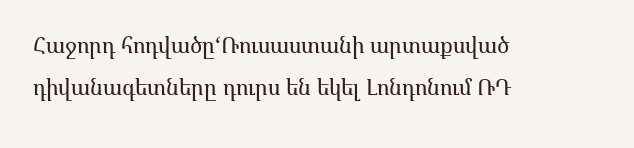Հաջորդ հոդվածը‘Ռուսաստանի արտաքսված դիվանագետները դուրս են եկել Լոնդոնում ՌԴ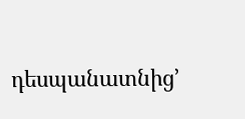դեսպանատնից’